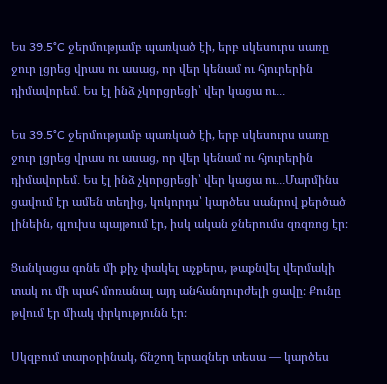Ես 39․5°C ջերմությամբ պառկած էի, երբ սկեսուրս սառը ջուր լցրեց վրաս ու ասաց, որ վեր կենամ ու հյուրերին դիմավորեմ․ Ես էլ ինձ չկորցրեցի՝ վեր կացա ու․․․

Ես 39․5°C ջերմությամբ պառկած էի, երբ սկեսուրս սառը ջուր լցրեց վրաս ու ասաց, որ վեր կենամ ու հյուրերին դիմավորեմ․ Ես էլ ինձ չկորցրեցի՝ վեր կացա ու․․․Մարմինս ցավում էր ամեն տեղից, կոկորդս՝ կարծես սանրով քերծած լինեին, գլուխս պայթում էր, իսկ ական ջներումս զռզռոց էր։

Ցանկացա գոնե մի քիչ փակել աչքերս, թաքնվել վերմակի տակ ու մի պահ մոռանալ այդ անհանդուրժելի ցավը։ Քունը թվում էր միակ փրկությունն էր։

Սկզբում տարօրինակ, ճնշող երազներ տեսա — կարծես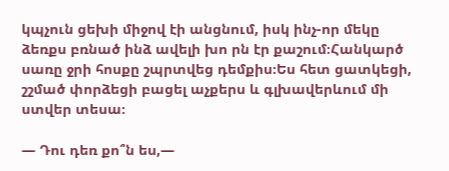կպչուն ցեխի միջով էի անցնում, իսկ ինչ-որ մեկը ձեռքս բռնած ինձ ավելի խո րն էր քաշում։Հանկարծ սառը ջրի հոսքը շպրտվեց դեմքիս։Ես հետ ցատկեցի, շշմած փորձեցի բացել աչքերս և գլխավերևում մի ստվեր տեսա։

— Դու դեռ քո՞ն ես,—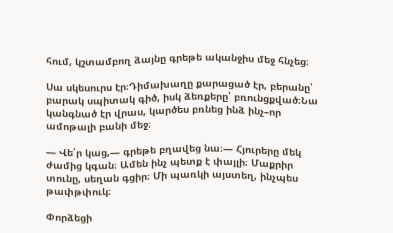հում, կշտամբող ձայնը գրեթե ականջիս մեջ հնչեց։

Սա սկեսուրս էր։Դիմախաղը քարացած էր, բերանը՝ բարակ սպիտակ գիծ, իսկ ձեռքերը՝ բռունցքված։Նա կանգնած էր վրաս, կարծես բռնեց ինձ ինչ–որ ամոթալի բանի մեջ։

— Վե՛ր կաց,— գրեթե բղավեց նա։— Հյուրերը մեկ ժամից կգան։ Ամեն ինչ պետք է փայլի։ Մաքրիր տունը, սեղան գցիր։ Մի պառկի այստեղ, ինչպես թափթփուկ։

Փորձեցի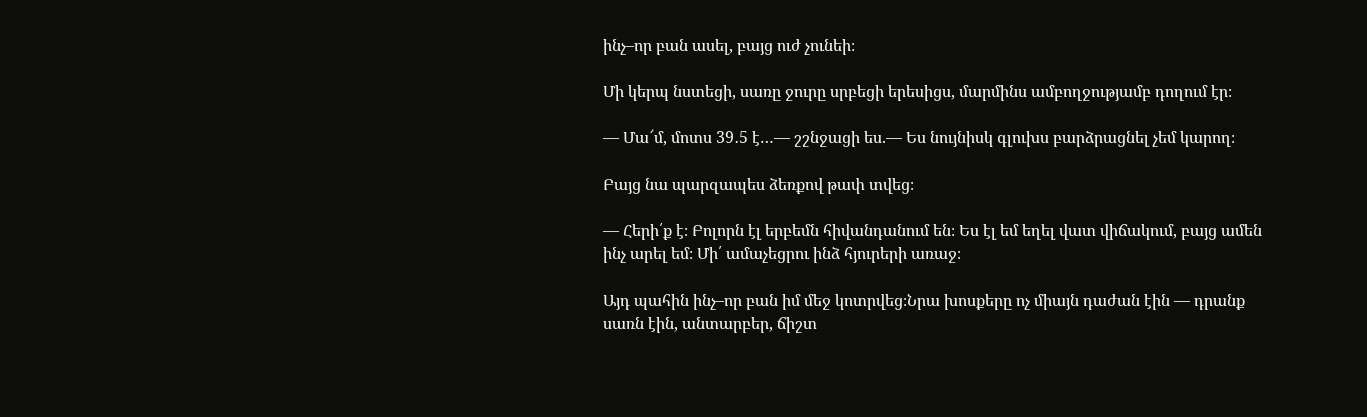ինչ–որ բան ասել, բայց ուժ չունեի։

Մի կերպ նստեցի, սառը ջուրը սրբեցի երեսիցս, մարմինս ամբողջությամբ դողում էր։

— Մա՜մ, մոտս 39․5 է…— շշնջացի ես.— Ես նույնիսկ գլուխս բարձրացնել չեմ կարող։

Բայց նա պարզապես ձեռքով թափ տվեց։

— Հերի՛ք է։ Բոլորն էլ երբեմն հիվանդանում են։ Ես էլ եմ եղել վատ վիճակում, բայց ամեն ինչ արել եմ։ Մի՛ ամաչեցրու ինձ հյուրերի առաջ։

Այդ պահին ինչ–որ բան իմ մեջ կոտրվեց։Նրա խոսքերը ոչ միայն դաժան էին — դրանք սառն էին, անտարբեր, ճիշտ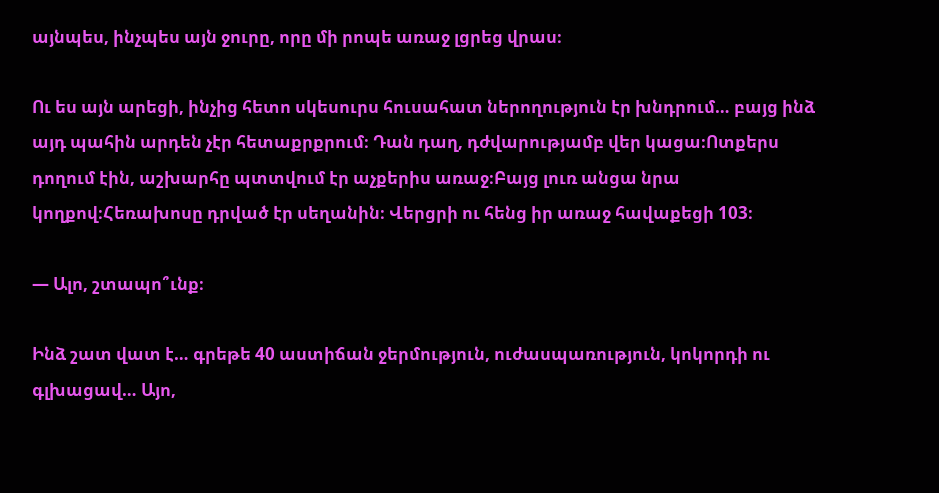այնպես, ինչպես այն ջուրը, որը մի րոպե առաջ լցրեց վրաս։

Ու ես այն արեցի, ինչից հետո սկեսուրս հուսահատ ներողություն էր խնդրում… բայց ինձ այդ պահին արդեն չէր հետաքրքրում։ Դան դաղ, դժվարությամբ վեր կացա։Ոտքերս դողում էին, աշխարհը պտտվում էր աչքերիս առաջ։Բայց լուռ անցա նրա կողքով։Հեռախոսը դրված էր սեղանին։ Վերցրի ու հենց իր առաջ հավաքեցի 103։

— Ալո, շտապո՞ւնք։

Ինձ շատ վատ է… գրեթե 40 աստիճան ջերմություն, ուժասպառություն, կոկորդի ու գլխացավ… Այո,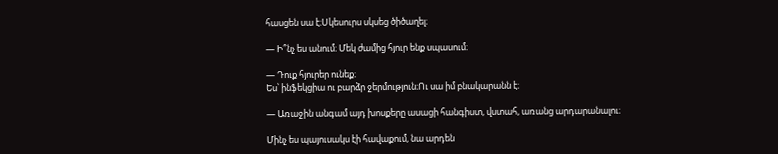հասցեն սա է։Սկեսուրս սկսեց ծիծաղել։

— Ի՞նչ ես անում։ Մեկ ժամից հյուր ենք սպասում։

— Դուք հյուրեր ունեք։
Ես՝ ինֆեկցիա ու բարձր ջերմություն։Ու սա իմ բնակարանն է։

— Առաջին անգամ այդ խոսքերը ասացի հանգիստ, վստահ, առանց արդարանալու։

Մինչ ես պայուսակս էի հավաքում, նա արդեն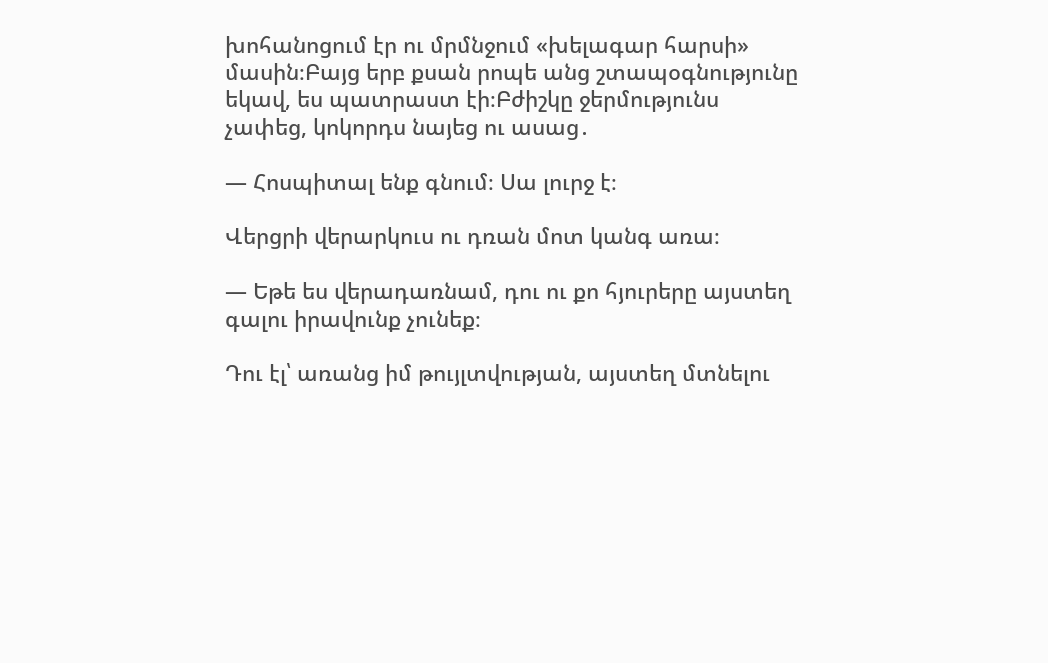խոհանոցում էր ու մրմնջում «խելագար հարսի» մասին։Բայց երբ քսան րոպե անց շտապօգնությունը եկավ, ես պատրաստ էի։Բժիշկը ջերմությունս չափեց, կոկորդս նայեց ու ասաց․

— Հոսպիտալ ենք գնում։ Սա լուրջ է։

Վերցրի վերարկուս ու դռան մոտ կանգ առա։

— Եթե ես վերադառնամ, դու ու քո հյուրերը այստեղ գալու իրավունք չունեք։

Դու էլ՝ առանց իմ թույլտվության, այստեղ մտնելու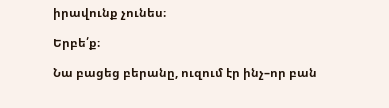իրավունք չունես։

Երբե՛ք։

Նա բացեց բերանը, ուզում էր ինչ–որ բան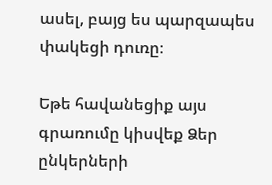ասել, բայց ես պարզապես փակեցի դուռը։

Եթե հավանեցիք այս գրառումը կիսվեք Ձեր ընկերների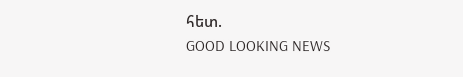հետ.
GOOD LOOKING NEWS